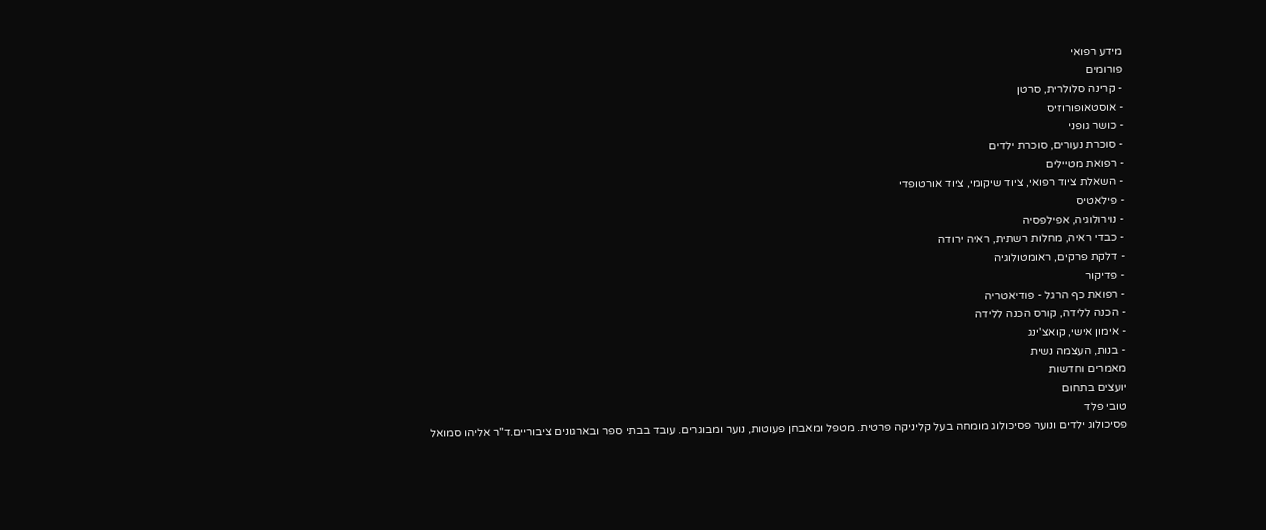מידע רפואי
פורומים
- קרינה סלולרית, סרטן
- אוסטאופורוזיס
- כושר גופני
- סוכרת נעורים, סוכרת ילדים
- רפואת מטיילים
- השאלת ציוד רפואי, ציוד שיקומי, ציוד אורטופדי
- פילאטיס
- נוירולוגיה, אפילפסיה
- כבדי ראיה, מחלות רשתית, ראיה ירודה
- דלקת פרקים, ראומטולוגיה
- פדיקור
- רפואת כף הרגל - פודיאטריה
- הכנה ללידה, קורס הכנה ללידה
- אימון אישי, קואצ'ינג
- בנות, העצמה נשית
מאמרים וחדשות
יועצים בתחום
טובי פלד
פסיכולוג ילדים ונוער פסיכולוג מומחה בעל קליניקה פרטית. מטפל ומאבחן פעוטות, נוער ומבוגרים. עובד בבתי ספר ובארגונים ציבוריים.ד"ר אליהו סמואל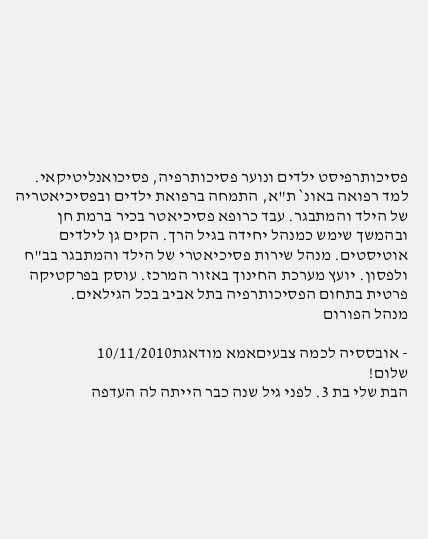פסיכותרפיסט ילדים ונוער פסיכותרפיה, פסיכואנליטיקאי. למד רפואה באונ` ת"א, התמחה ברפואת ילדים ובפסיכיאטריה של הילד והמתבגר. עבד כרופא פסיכיאטר בכיר ברמת חן ובהמשך שימש כמנהל יחידה בגיל הרך. הקים גן לילדים אוטיסטים. מנהל שירות פסיכיאטרי של הילד והמתבגר בב"ח ולפסון. יועץ מערכת החינוך באזור המרכז. עוסק בפרקטיקה פרטית בתחום הפסיכותרפיה בתל אביב בכל הגילאים.
מנהל הפורום

- אובססיה לכמה צבעיםאמא מודאגת10/11/2010
שלום!
הבת שלי בת 3. לפני גיל שנה כבר הייתה לה העדפה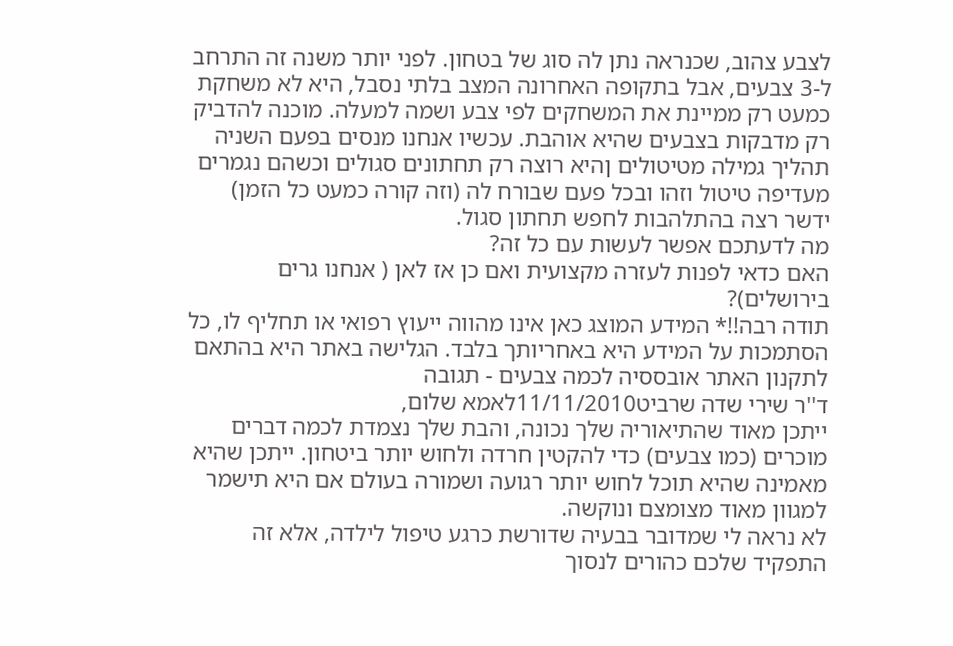לצבע צהוב, שכנראה נתן לה סוג של בטחון. לפני יותר משנה זה התרחב ל-3 צבעים, אבל בתקופה האחרונה המצב בלתי נסבל, היא לא משחקת כמעט רק ממיינת את המשחקים לפי צבע ושמה למעלה. מוכנה להדביק רק מדבקות בצבעים שהיא אוהבת. עכשיו אנחנו מנסים בפעם השניה תהליך גמילה מטיטולים ןהיא רוצה רק תחתונים סגולים וכשהם נגמרים מעדיפה טיטול וזהו ובכל פעם שבורח לה (וזה קורה כמעט כל הזמן) ידשר רצה בהתלהבות לחפש תחתון סגול.
מה לדעתכם אפשר לעשות עם כל זה?
האם כדאי לפנות לעזרה מקצועית ואם כן אז לאן ( אנחנו גרים בירושלים)?
תודה רבה!!* המידע המוצג כאן אינו מהווה ייעוץ רפואי או תחליף לו, כל הסתמכות על המידע היא באחריותך בלבד. הגלישה באתר היא בהתאם לתקנון האתר אובססיה לכמה צבעים - תגובה
ד''ר שירי שדה שרביט11/11/2010לאמא שלום,
ייתכן מאוד שהתיאוריה שלך נכונה, והבת שלך נצמדת לכמה דברים מוכרים (כמו צבעים) כדי להקטין חרדה ולחוש יותר ביטחון. ייתכן שהיא מאמינה שהיא תוכל לחוש יותר רגועה ושמורה בעולם אם היא תישמר למגוון מאוד מצומצם ונוקשה.
לא נראה לי שמדובר בבעיה שדורשת כרגע טיפול לילדה, אלא זה התפקיד שלכם כהורים לנסוך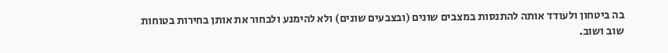בה ביטחון ולעודד אותה להתנסות במצבים שונים (ובצבעים שונים) ולא להימנע ולבחור את אותן בחירות בטוחות שוב ושוב.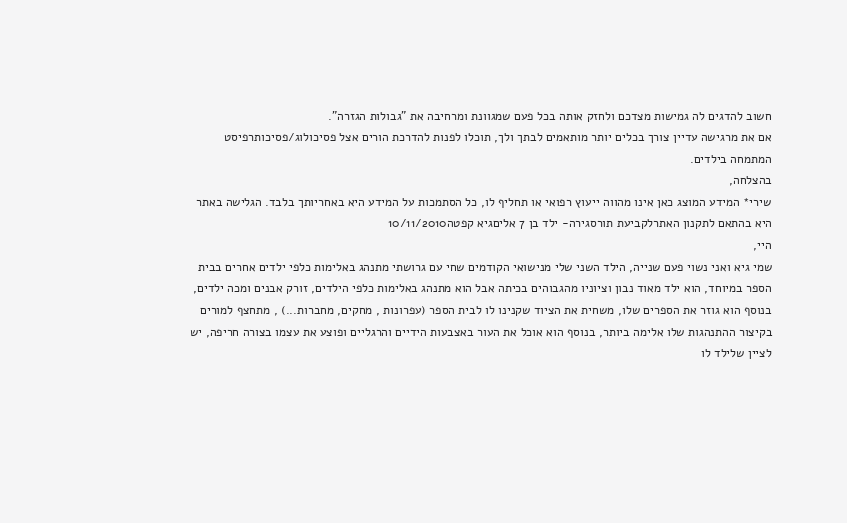חשוב להדגים לה גמישות מצדכם ולחזק אותה בכל פעם שמגוונת ומרחיבה את "גבולות הגזרה".
אם את מרגישה עדיין צורך בכלים יותר מותאמים לבתך ולך, תוכלו לפנות להדרכת הורים אצל פסיכולוג/פסיכותרפיסט המתמחה בילדים.
בהצלחה,
שירי* המידע המוצג כאן אינו מהווה ייעוץ רפואי או תחליף לו, כל הסתמכות על המידע היא באחריותך בלבד. הגלישה באתר היא בהתאם לתקנון האתרלקביעת תורסגירה- ילד בן 7 אליםגיא קפטה10/11/2010
היי,
שמי גיא ואני נשוי פעם שנייה, הילד השני שלי מנישואי הקודמים שחי עם גרושתי מתנהג באלימות כלפי ילדים אחרים בבית הספר במיוחד, הוא ילד מאוד נבון וציוניו מהגבוהים בכיתה אבל הוא מתנהג באלימות כלפי הילדים, זורק אבנים ומכה ילדים, בנוסף הוא גוזר את הספרים שלו, משחית את הציוד שקנינו לו לבית הספר (עפרונות , מחקים, מחברות...) , מתחצף למורים בקיצור ההתנהגות שלו אלימה ביותר, בנוסף הוא אוכל את העור באצבעות הידיים והרגליים ופוצע את עצמו בצורה חריפה, יש לציין שלילד לו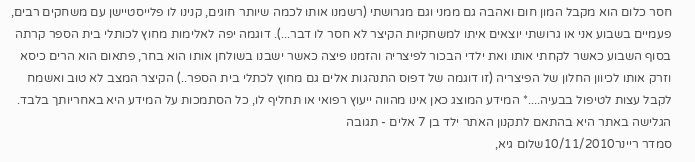חסר כלום הוא מקבל המון חום ואהבה גם ממני וגם מגרושתי (רשמנו אותו לכמה שיותר חוגים, קנינו לו פלייסטיישן עם משחקים רבים, פעמיים בשבוע אני או גרושתי יוצאים איתו למשחקיות הקיצר לא חסר לו דבר...). דוגמה יפה לאלימות מחוץ לכותלי בית הספר קרתה בסוף השבוע כאשר לקחתי אותו ואת ילדי הבכור לפיצריה והזמנו פיצה כאשר ישבנו בשולחן אותו הוא בחר, פתאום הוא הרים כיסא וזרק אותו לכיוון החלון של הפיצריה (זו דוגמה של דפוס התנהגות אלים גם מחוץ לכתלי בית הספר..) הקיצר המצב לא טוב ואשמח לקבל עצות לטיפול בבעיה....* המידע המוצג כאן אינו מהווה ייעוץ רפואי או תחליף לו, כל הסתמכות על המידע היא באחריותך בלבד. הגלישה באתר היא בהתאם לתקנון האתר ילד בן 7 אלים - תגובה
סמדר ריינר10/11/2010שלום גיא,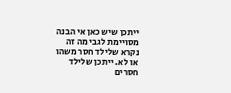ייתכן שיש כאן אי הבנה מסויימת לגבי מה זה נקרא שלילד חסר משהו או לא. ייתכן שלילד חסרים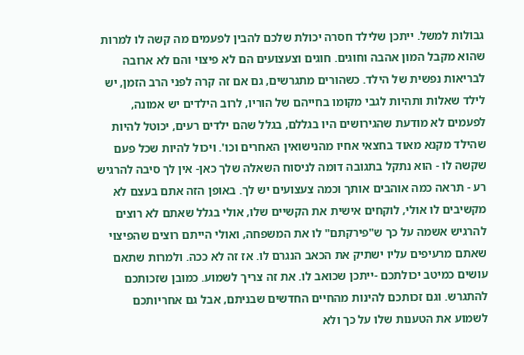גבולות למשל. ייתכן שלילד חסרה יכולת שלכם להבין לפעמים מה קשה לו למרות שהוא מקבל המון אהבה וחוגים. חוגים וצעצועים הם לא פיצוי והם לא ארובה לבריאות נפשית של הילד. כשהורים מתגרשים, גם אם זה קרה לפני הרב הזמן, יש לילד שאלות ותהיות לגבי מקומו בחייהם של הוריו, לרוב הילדים יש אמונה, לפעמים לא מודעת שהגירושים היו בגללם, בגלל שהם ילדים רעים, יכוטל להיות שהילד מקנא מאוד בחצאי אחיו מהנישואין האחרים וכו'. ויכול להיות שכל פעם שקשה לו - הוא נתקל בתגובה דומה לניסוח השאלה שלך כאן- אין לך סיבה להרגיש רע - תראה כמה אוהבים אותך וכמה צעצועים יש לך. באופן הזה אתם בעצם לא מקשיבים לו אולי, לוקחים אישית את הקשיים שלו, אולי בגלל שאתם לא רוצים להרגיש אשמה על כך ש"פירקתם" לו את המשפחה, ואולי הייתם רוצים שהפיצוי שאתם מרעיפים עליו ישתיק את הכאב הנגרם לו. אז זה לא ככה. ולמרות שתאם עושים כמיטב יכולתכם -ייתכן שכואב לו. את זה צריך לשמוע. כמובן שזכותכם להתגרש. וגם זכותכם להינות מהחיים החדשים שבניתם, אבל גם אחריותכם לשמוע את הטענות שלו על כך ולא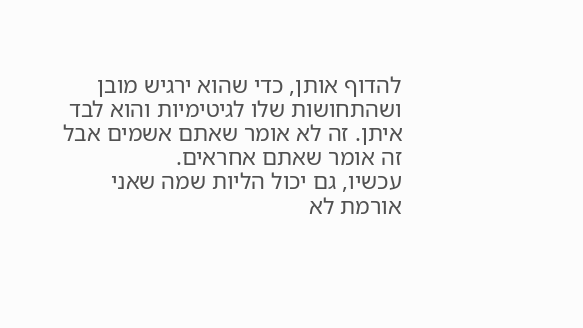להדוף אותן, כדי שהוא ירגיש מובן ושהתחושות שלו לגיטימיות והוא לבד איתן. זה לא אומר שאתם אשמים אבל זה אומר שאתם אחראים.
עכשיו, גם יכול הליות שמה שאני אורמת לא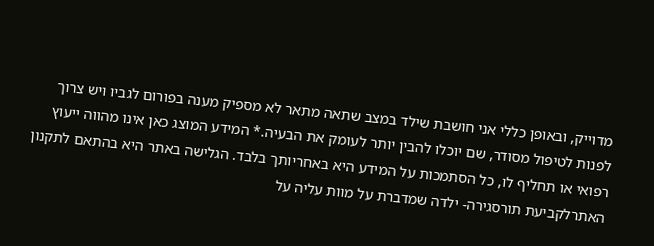מדוייק, ובאופן כללי אני חושבת שילד במצב שתאה מתאר לא מספיק מענה בפורום לגביו ויש צרוך לפנות לטיפול מסודר, שם יוכלו להבין יותר לעומק את הבעיה.* המידע המוצג כאן אינו מהווה ייעוץ רפואי או תחליף לו, כל הסתמכות על המידע היא באחריותך בלבד. הגלישה באתר היא בהתאם לתקנון האתרלקביעת תורסגירה- ילדה שמדברת על מוות עליה על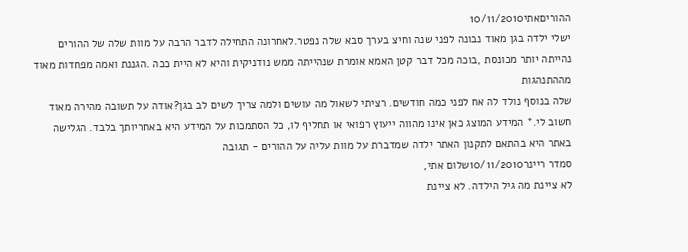ההוריםאתי10/11/2010
ישלי ילדה בגן מאוד נבונה לפני שנה וחיצ בערך סבא שלה נפטר.לאחרונה התחילה לדבר הרבה על מוות שלה של ההורים נהייתה יותר מכונסת ,בוכה מכל דבר קטן האמא אומרת שנהייתה ממש נודניקית והיא לא היית ככה .הגננת ואמה מפחדות מאוד מההתנהגות
שלה בנוסף נולד לה אח לפני כמה חודשים. רציתי לשאול מה עושים ולמה צריך לשים לב בגן?אודה על תשובה מהירה מאוד חשוב לי.* המידע המוצג כאן אינו מהווה ייעוץ רפואי או תחליף לו, כל הסתמכות על המידע היא באחריותך בלבד. הגלישה באתר היא בהתאם לתקנון האתר ילדה שמדברת על מוות עליה על ההורים - תגובה
סמדר ריינר10/11/2010שלום אתי,
לא ציינת מה גיל הילדה. לא ציינת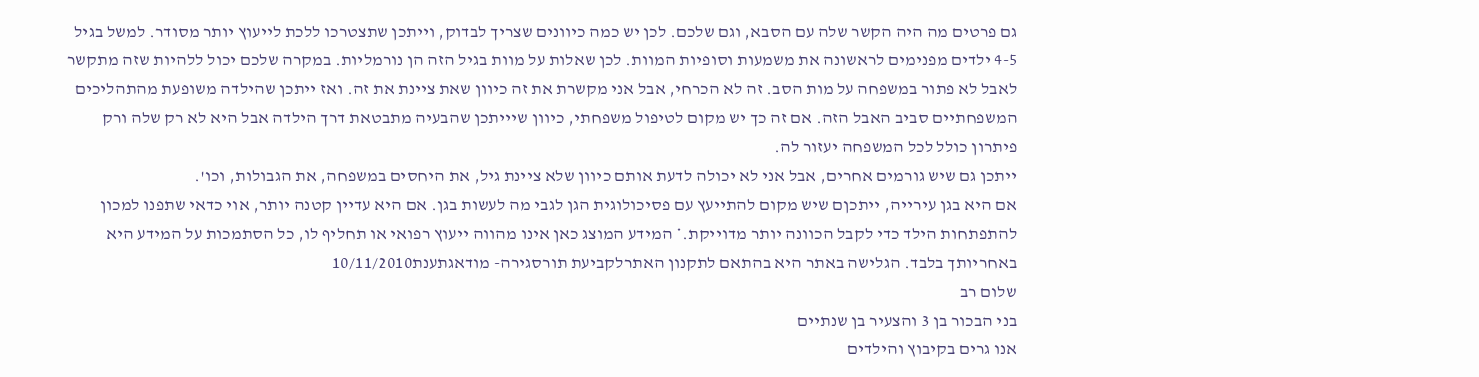גם פרטים מה היה הקשר שלה עם הסבא, וגם שלכם. לכן יש כמה כיוונים שצריך לבדוק, וייתכן שתצטרכו ללכת לייעוץ יותר מסודר. למשל בגיל 4-5 ילדים מפנימים לראשונה את משמעות וסופיות המוות. לכן שאלות על מוות בגיל הזה הן נורמליות. במקרה שלכם יכול ללהיות שזה מתקשר לאבל לא פתור במשפחה על מות הסב. זה לא הכרחי, אבל אני מקשרת את זה כיוון שאת ציינת את זה. ואז ייתכן שהילדה משופעת מהתהליכים המשפחתיים סביב האבל הזה. אם זה כך יש מקום לטיפול משפחתי, כיוון שיייתכן שהבעיה מתבטאת דרך הילדה אבל היא לא רק שלה ורק פיתרון כולל לכל המשפחה יעזור לה.
ייתכן גם שיש גורמים אחרים, אבל אני לא יכולה לדעת אותם כיוון שלא ציינת גיל, את היחסים במשפחה, את הגבולות, וכו'.
אם היא בגן עירייה, ייתכןם שיש מקום להתייעץ עם פסיכולוגית הגן לגבי מה לעשות בגן. אם היא עדיין קטנה יותר, אוי כדאי שתפנו למכון להתפתחות הילד כדי לקבל הכוונה יותר מדוייקת.* המידע המוצג כאן אינו מהווה ייעוץ רפואי או תחליף לו, כל הסתמכות על המידע היא באחריותך בלבד. הגלישה באתר היא בהתאם לתקנון האתרלקביעת תורסגירה- מודאגתענת10/11/2010
שלום רב
בני הבכור בן 3 והצעיר בן שנתיים
אנו גרים בקיבוץ והילדים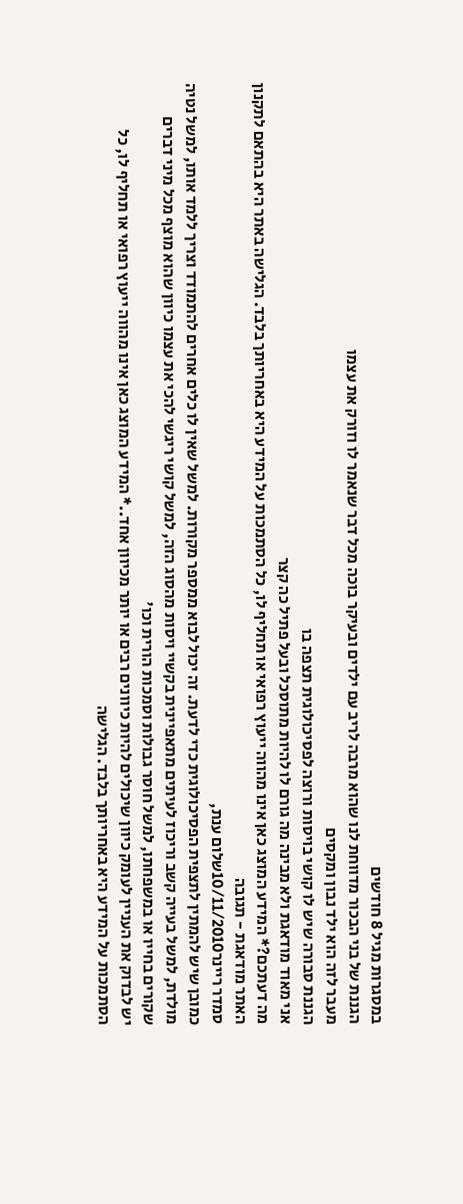במסגרות מגיל 8 חודשים
הגננת של בני הבכור מדווחת לנו שהוא מרבה לריב עם ילדים ובעיקר בוכה מכל דבר שנאמר לו וזורק את עצמו
מעבר לזה הוא ילד נבון ומקסים
הגננת סבורה שיש לו קושי בויסות ורוצה לפסיכולוגית תצפה בו
אני מאוד מודאגת ולא מבינה מה גורם לו להיות מתוסכל ובעל פתיל כה קצר
מה דעתכם?* המידע המוצג כאן אינו מהווה ייעוץ רפואי או תחליף לו, כל הסתמכות על המידע היא באחריותך בלבד. הגלישה באתר היא בהתאם לתקנון האתר מודאגת - תגובה
סמדר ריינר10/11/2010שלום ענת,
כמובן שיש להמתין לתצפית הפסיכולוגית כדי לדעת. זה יכול לבוא ממספר מקורות. למשל שאין לו כלים אחרים להתמודד וצריך ללמד אותו, למשל נטיה מולדת, למשל בעייה קשב וריכוז לעיתים מתאפיינית בקשיי ויסות מהסוג הזה, למשל קושי ריגשי להכי את עצמו כיוון שהוא מוצף מכל מיני דברים שקורים בחייו או במשפחתו, למשל חוסר גבולות וסמכות הורית וכו'
יש לבדוק את העניין לעומק כיוון שיכולים להיות כיוונים רבים או יותר מכיוון אחד..* המידע המוצג כאן אינו מהווה ייעוץ רפואי או תחליף לו, כל הסתמכות על המידע היא באחריותך בלבד. הגלישה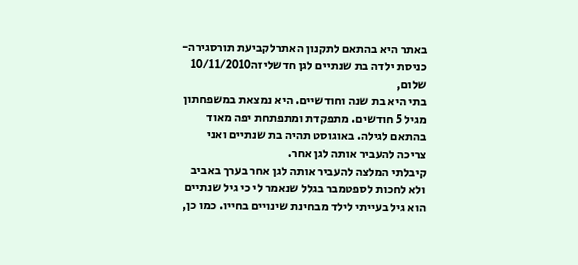באתר היא בהתאם לתקנון האתרלקביעת תורסגירה- כניסת ילדה בת שנתיים לגן חדשליזה10/11/2010
שלום,
בתי היא בת שנה וחודשיים. היא נמצאת במשפחתון מגיל 5 חודשים. מתפקדת ומתפתחת יפה מאוד בהתאם לגילה. באוגוסט תהיה בת שנתיים ואני צריכה להעביר אותה לגן אחר.
קיבלתי המלצה להעביר אותה לגן אחר בערך באביב ולא לחכות לספטמבר בגלל שנאמר לי כי גיל שנתיים הוא גיל בעייתי לילד מבחינת שינויים בחייו. כמו כן,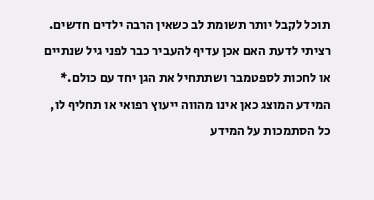תוכל לקבל יותר תשומת לב כשאין הרבה ילדים חדשים.
רציתי לדעת האם אכן עדיף להעביר כבר לפני גיל שנתיים או לחכות לספטמבר ושתתחיל את הגן יחד עם כולם.* המידע המוצג כאן אינו מהווה ייעוץ רפואי או תחליף לו, כל הסתמכות על המידע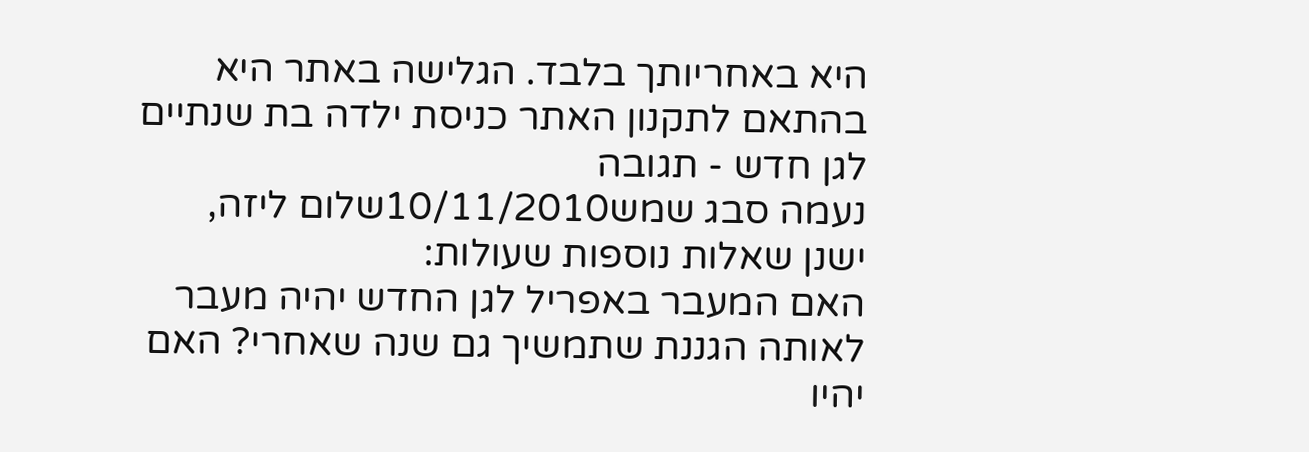היא באחריותך בלבד. הגלישה באתר היא בהתאם לתקנון האתר כניסת ילדה בת שנתיים לגן חדש - תגובה
נעמה סבג שמש10/11/2010שלום ליזה,
ישנן שאלות נוספות שעולות:
האם המעבר באפריל לגן החדש יהיה מעבר לאותה הגננת שתמשיך גם שנה שאחרי? האם יהיו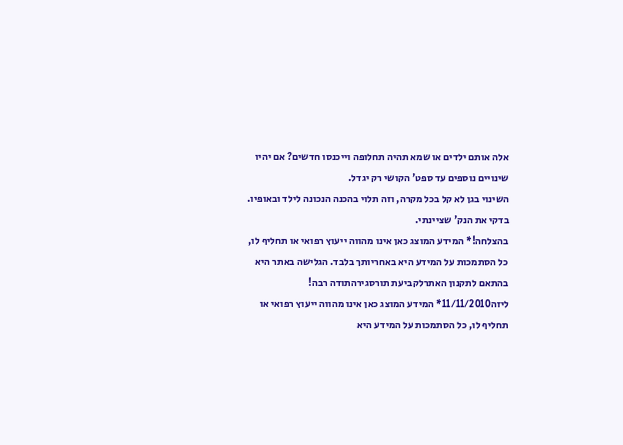אלה אותם ילדים או שמא תהיה תחלופה וייכנסו חדשים? אם יהיו שינויים נוספים עד ספט' הקושי רק יגדל.
השינוי בגן לא קל בכל מקרה, וזה תלוי בהכנה הנכונה לילד ובאופיו.
בדקי את הנק' שציינתי.
בהצלחה!* המידע המוצג כאן אינו מהווה ייעוץ רפואי או תחליף לו, כל הסתמכות על המידע היא באחריותך בלבד. הגלישה באתר היא בהתאם לתקנון האתרלקביעת תורסגירהתודה רבה!
ליזה11/11/2010* המידע המוצג כאן אינו מהווה ייעוץ רפואי או תחליף לו, כל הסתמכות על המידע היא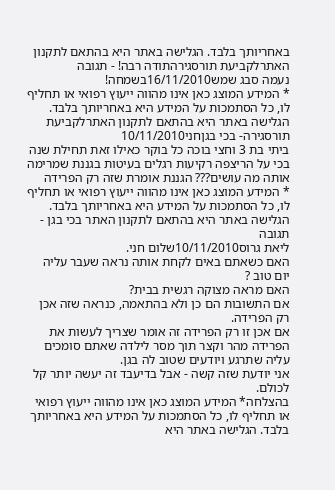באחריותך בלבד. הגלישה באתר היא בהתאם לתקנון האתרלקביעת תורסגירהתודה רבה! - תגובה
נעמה סבג שמש16/11/2010בשמחה!
* המידע המוצג כאן אינו מהווה ייעוץ רפואי או תחליף לו, כל הסתמכות על המידע היא באחריותך בלבד. הגלישה באתר היא בהתאם לתקנון האתרלקביעת תורסגירה- בכי בגןחני10/11/2010
ביתי בת 3 וחצי בוכה כל בוקר כאילו זאת תחילת שנה בכי על הריצפה רקיעות רגלים בעיטות בגננת שמרימה אותה מה עושים??? הגננת אומרת שזה רק הפרידה
* המידע המוצג כאן אינו מהווה ייעוץ רפואי או תחליף לו, כל הסתמכות על המידע היא באחריותך בלבד. הגלישה באתר היא בהתאם לתקנון האתר בכי בגן - תגובה
ליאת גרוס10/11/2010שלום חני.
האם כשאתם באים לקחת אותה נראה שעבר עליה יום טוב ?
האם מראה מצוקה רגשית בבית?
אם התשובות הם כן ולא בהתאמה, כנראה שזה אכן רק הפרידה.
אם אכן זו רק הפרידה זה אומר שצריך לעשות את הפרידה מהר וקצר תוך מסר לילדה שאתם סומכים עליה שתרגע ויודעים שטוב לה בגן.
אני יודעת שזה קשה - אבל בדיעבד זה יעשה יותר קל לכולם.
בהצלחה* המידע המוצג כאן אינו מהווה ייעוץ רפואי או תחליף לו, כל הסתמכות על המידע היא באחריותך בלבד. הגלישה באתר היא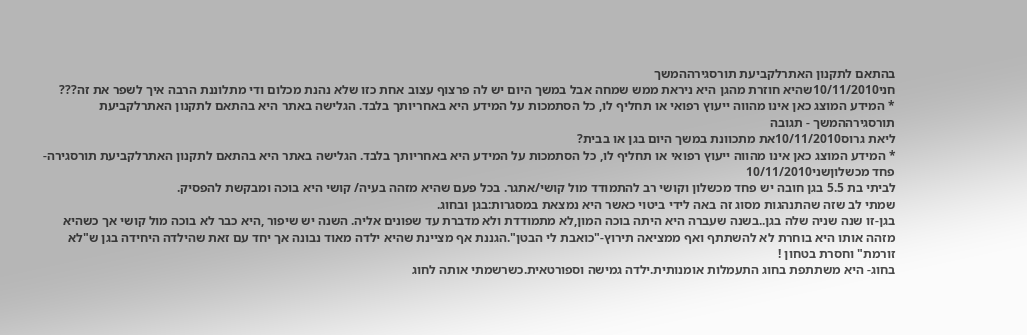בהתאם לתקנון האתרלקביעת תורסגירההמשך
חני10/11/2010שהיא חוזרת מהגן היא ניראת ממש שמחה אבל במשך היום יש לה פרצוף עצוב אחת כזו שלא נהנת מכלום ודי מתלוננת הרבה איך לשפר את זה???
* המידע המוצג כאן אינו מהווה ייעוץ רפואי או תחליף לו, כל הסתמכות על המידע היא באחריותך בלבד. הגלישה באתר היא בהתאם לתקנון האתרלקביעת תורסגירההמשך - תגובה
ליאת גרוס10/11/2010את מתכוונת במשך היום בגן או בבית?
* המידע המוצג כאן אינו מהווה ייעוץ רפואי או תחליף לו, כל הסתמכות על המידע היא באחריותך בלבד. הגלישה באתר היא בהתאם לתקנון האתרלקביעת תורסגירה- פחד מכשלוןשני10/11/2010
לביתי בת 5.5 בגן חובה יש פחד מכשלון וקושי רב להתמודד מול קושי/אתגר. בכל פעם שהיא מזהה בעיה/ קושי היא בוכה ומבקשת להפסיק.
שמתי לב שזה שהתנהגות מסוג זה באה לידי ביטוי כאשר היא נמצאת במסגרות:בגן ובחוג.
בגן-זו שנה שניה שלה בגן..בשנה שעברה היא היתה בוכה המון,לא מתמודדת ולא מדברת עד שפונים אליה. השנה יש שיפור ,היא כבר לא בוכה מול קושי אך כשהיא מזהה אותו היא בוחרת לא להשתתף ואף ממציאה תירוץ-"כואבת לי הבטן".הגננת אף מציינת שהיא ילדה מאוד נבונה אך יחד עם זאת שהילדה היחידה בגן ש"לא זורמת" וחסרת בטחון !
בחוג- היא משתתפת בחוג התעמלות אומנותית.ילדה גמישה וספורטאית.כשרשמתי אותה לחוג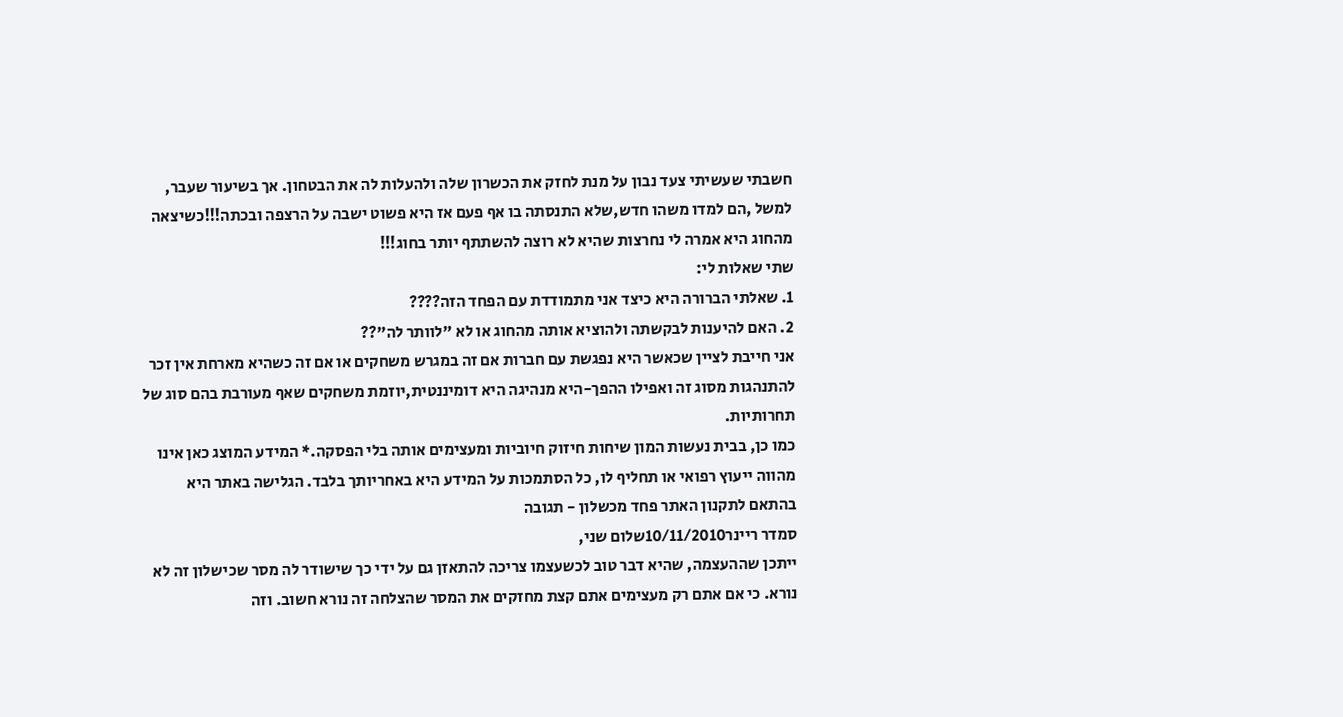חשבתי שעשיתי צעד נבון על מנת לחזק את הכשרון שלה ולהעלות לה את הבטחון. אך בשיעור שעבר, למשל ,הם למדו משהו חדש,שלא התנסתה בו אף פעם אז היא פשוט ישבה על הרצפה ובכתה!!!כשיצאה מהחוג היא אמרה לי נחרצות שהיא לא רוצה להשתתף יותר בחוג!!!
שתי שאלות לי:
1. שאלתי הברורה היא כיצד אני מתמודדת עם הפחד הזה????
2. האם להיענות לבקשתה ולהוציא אותה מהחוג או לא "לוותר לה"??
אני חייבת לציין שכאשר היא נפגשת עם חברות אם זה במגרש משחקים או אם זה כשהיא מארחת אין זכר להתנהגות מסוג זה ואפילו ההפך-היא מנהיגה היא דומיננטית,יוזמת משחקים שאף מעורבת בהם סוג של תחרותיות.
כמו כן, בבית נעשות המון שיחות חיזוק חיוביות ומעצימים אותה בלי הפסקה.* המידע המוצג כאן אינו מהווה ייעוץ רפואי או תחליף לו, כל הסתמכות על המידע היא באחריותך בלבד. הגלישה באתר היא בהתאם לתקנון האתר פחד מכשלון - תגובה
סמדר ריינר10/11/2010שלום שני,
ייתכן שההעצמה, שהיא דבר טוב לכשעצמו צריכה להתאזן גם על ידי כך שישודר לה מסר שכישלון זה לא נורא. כי אם אתם רק מעצימים אתם קצת מחזקים את המסר שהצלחה זה נורא חשוב. וזה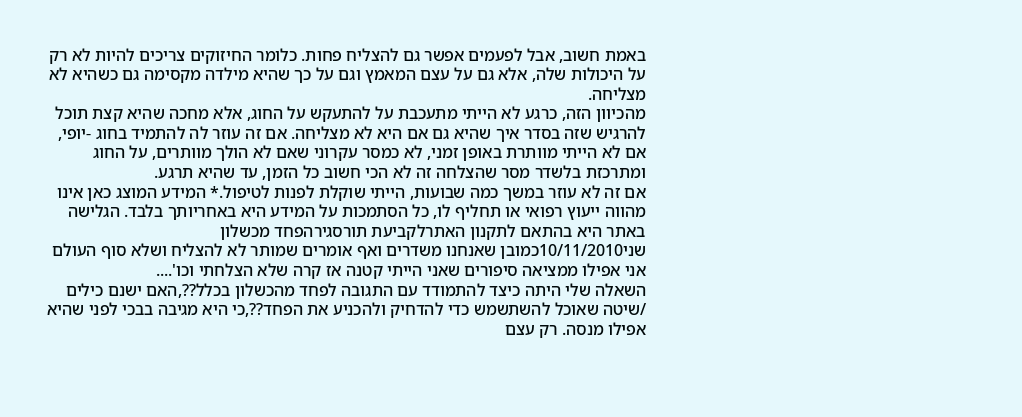באמת חשוב, אבל לפעמים אפשר גם להצליח פחות. כלומר החיזוקים צריכים להיות לא רק על היכולות שלה, אלא גם על עצם המאמץ וגם על כך שהיא מילדה מקסימה גם כשהיא לא מצליחה.
מהכיוון הזה, כרגע לא הייתי מתעכבת על להתעקש על החוג, אלא מחכה שהיא קצת תוכל להרגיש שזה בסדר איך שהיא גם אם היא לא מצליחה. אם זה עוזר לה להתמיד בחוג -יופי, אם לא הייתי מוותרת באופן זמני, לא כמסר עקרוני שאם לא הולך מוותרים, על החוג ומתרכזת בלשדר מסר שהצלחה זה לא הכי חשוב כל הזמן, עד שהיא תרגע.
אם זה לא עוזר במשך כמה שבועות, הייתי שוקלת לפנות לטיפול.* המידע המוצג כאן אינו מהווה ייעוץ רפואי או תחליף לו, כל הסתמכות על המידע היא באחריותך בלבד. הגלישה באתר היא בהתאם לתקנון האתרלקביעת תורסגירהפחד מכשלון
שני10/11/2010כמובן שאנחנו משדרים ואף אומרים שמותר לא להצליח ושלא סוף העולם אני אפילו ממציאה סיפורים שאני הייתי קטנה אז קרה שלא הצלחתי וכו'....
השאלה שלי היתה כיצד להתמודד עם התגובה לפחד מהכשלון בכלל??,האם ישנם כילים /שיטה שאוכל להשתשמש כדי להדחיק ולהכניע את הפחד??,כי היא מגיבה בבכי לפני שהיא אפילו מנסה. רק עצם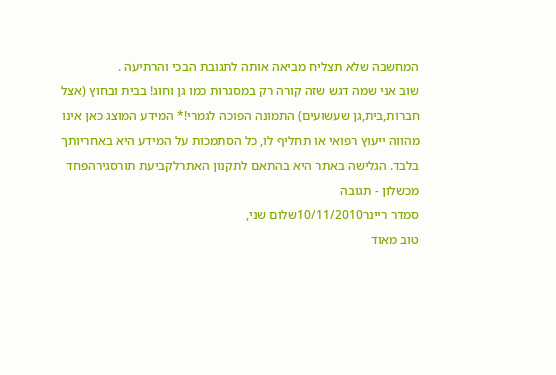המחשבה שלא תצליח מביאה אותה לתגובת הבכי והרתיעה .
שוב אני שמה דגש שזה קורה רק במסגרות כמו גן וחוג! בבית ובחוץ (אצל חברות,בית,גן שעשועים) התמונה הפוכה לגמרי!* המידע המוצג כאן אינו מהווה ייעוץ רפואי או תחליף לו, כל הסתמכות על המידע היא באחריותך בלבד. הגלישה באתר היא בהתאם לתקנון האתרלקביעת תורסגירהפחד מכשלון - תגובה
סמדר ריינר10/11/2010שלום שני,
טוב מאוד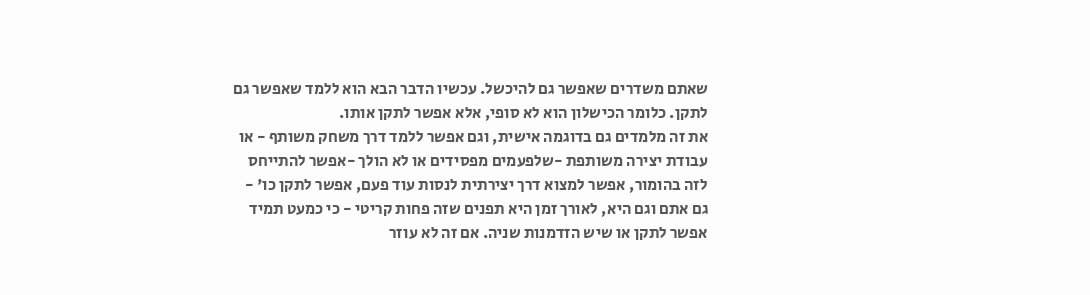שאתם משדרים שאפשר גם להיכשל. עכשיו הדבר הבא הוא ללמד שאפשר גם לתקן. כלומר הכישלון הוא לא סופי, אלא אפשר לתקן אותו.
את זה מלמדים גם בדוגמה אישית, וגם אפשר ללמד דרך משחק משותף - או עבודת יצירה משותפת -שלפעמים מפסידים או לא הולך -אפשר להתייחס לזה בהומור, אפשר למצוא דרך יצירתית לנסות עוד פעם, אפשר לתקן כו' - גם אתם וגם היא, לאורך זמן היא תפנים שזה פחות קריטי - כי כמעט תמיד אפשר לתקן או שיש הזדמנות שניה. אם זה לא עוזר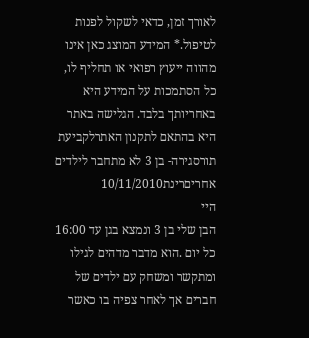לאורך זמן, כדאי לשקול לפנות לטיפול.* המידע המוצג כאן אינו מהווה ייעוץ רפואי או תחליף לו, כל הסתמכות על המידע היא באחריותך בלבד. הגלישה באתר היא בהתאם לתקנון האתרלקביעת תורסגירה- בן 3 לא מתחבר לילדים אחריםרינת10/11/2010
היי
הבן שלי בן 3 ונמצא בגן עד 16:00 כל יום .הוא מדבר מדהים לגילו ומתקשר ומשחק עם ילדים של חברים אך לאחר צפיה בו כאשר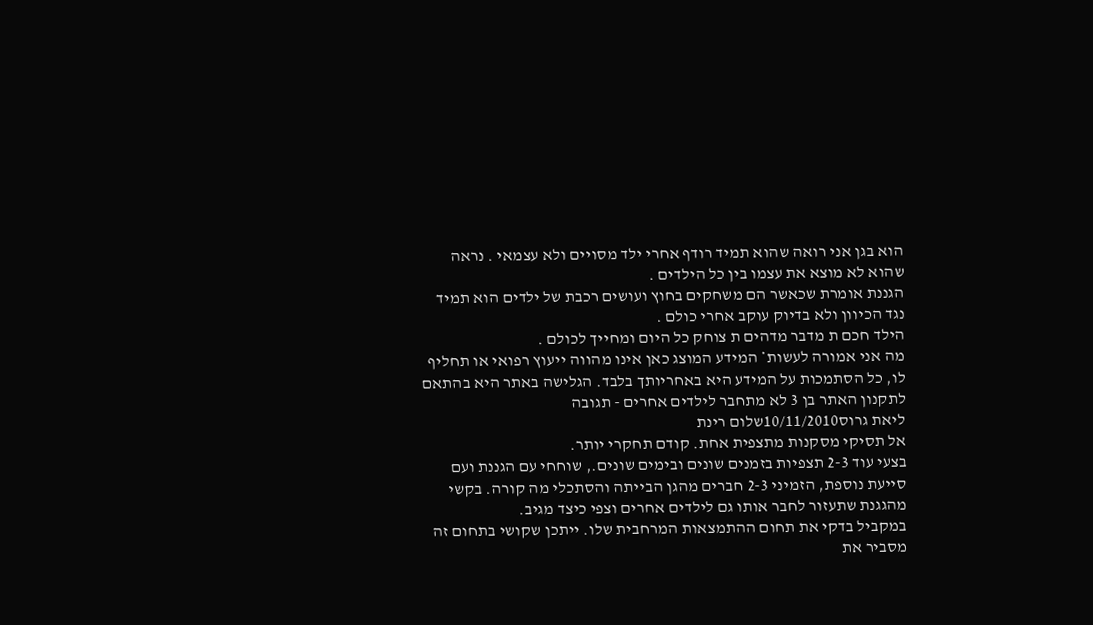הוא בגן אני רואה שהוא תמיד רודף אחרי ילד מסויים ולא עצמאי . נראה שהוא לא מוצא את עצמו בין כל הילדים .
הגננת אומרת שכאשר הם משחקים בחוץ ועושים רכבת של ילדים הוא תמיד נגד הכיוון ולא בדיוק עוקב אחרי כולם .
הילד חכם ת מדבר מדהים ת צוחק כל היום ומחייך לכולם .
מה אני אמורה לעשות* המידע המוצג כאן אינו מהווה ייעוץ רפואי או תחליף לו, כל הסתמכות על המידע היא באחריותך בלבד. הגלישה באתר היא בהתאם לתקנון האתר בן 3 לא מתחבר לילדים אחרים - תגובה
ליאת גרוס10/11/2010שלום רינת
אל תסיקי מסקנות מתצפית אחת. קודם תחקרי יותר.
בצעי עוד 2-3 תצפיות בזמנים שונים ובימים שונים., שוחחי עם הגננת ועם סייעת נוספת, הזמיני 2-3 חברים מהגן הבייתה והסתכלי מה קורה. בקשי מהגגנת שתעזור לחבר אותו גם לילדים אחרים וצפי כיצד מגיב.
במקביל בדקי את תחום ההתמצאות המרחבית שלו. ייתכן שקושי בתחום זה מסביר את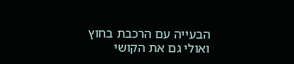הבעייה עם הרכבת בחוץ ואולי גם את הקושי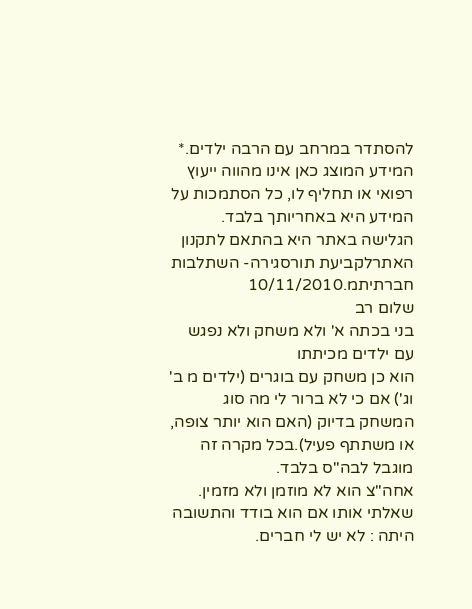להסתדר במרחב עם הרבה ילדים.* המידע המוצג כאן אינו מהווה ייעוץ רפואי או תחליף לו, כל הסתמכות על המידע היא באחריותך בלבד. הגלישה באתר היא בהתאם לתקנון האתרלקביעת תורסגירה- השתלבות חברתיתמ.10/11/2010
שלום רב
בני בכתה א' ולא משחק ולא נפגש עם ילדים מכיתתו
הוא כן משחק עם בוגרים (ילדים מ ב' וג') אם כי לא ברור לי מה סוג המשחק בדיוק (האם הוא יותר צופה, או משתתף פעיל).בכל מקרה זה מוגבל לבה"ס בלבד.
אחה"צ הוא לא מוזמן ולא מזמין.
שאלתי אותו אם הוא בודד והתשובה היתה : לא יש לי חברים.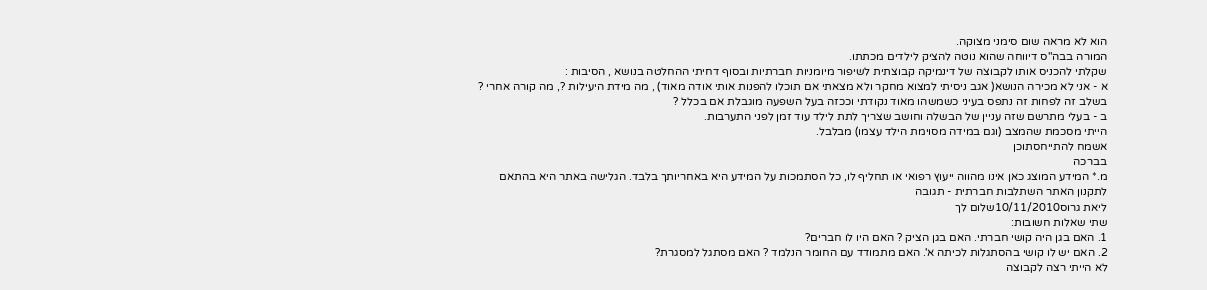הוא לא מראה שום סימני מצוקה.
המורה בבה"ס דיווחה שהוא נוטה להציק לילדים מכתתו.
שקלתי להכניס אותו לקבוצה של דינמיקה קבוצתית לשיפור מיומניות חברתיות ובסוף דחיתי ההחלטה בנושא , הסיבות :
א - אני לא מכירה הנושא( אגב ניסיתי למצוא מחקר ולא מצאתי אם תוכלו להפנות אותי אודה מאוד) , מה מידת היעילות ?, מה קורה אחרי ? בשלב זה לפחות זה נתפס בעיני כשמשהו מאוד נקודתי וככזה בעל השפעה מוגבלת אם בכלל ?
ב - בעלי מתרשם שזה עניין של הבשלה וחושב שצריך לתת לילד עוד זמן לפני התערבות.
הייתי מסכמת שהמצב (וגם במידה מסוימת הילד עצמו) מבלבל.
אשמח להתייחסתוכן
בברכה
מ.* המידע המוצג כאן אינו מהווה ייעוץ רפואי או תחליף לו, כל הסתמכות על המידע היא באחריותך בלבד. הגלישה באתר היא בהתאם לתקנון האתר השתלבות חברתית - תגובה
ליאת גרוס10/11/2010שלום לך
שתי שאלות חשובות:
1. האם בגן היה קושי חברתי. האם בגן הציק ? האם היו לו חברים?
2. האם יש לו קושי בהסתגלות לכיתה א'. האם מתמודד עם החומר הנלמד ? האם מסתגל למסגרת?
לא הייתי רצה לקבוצה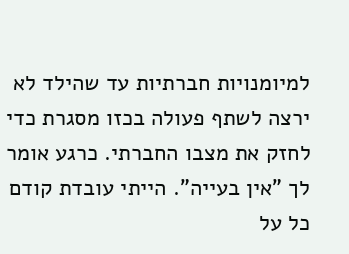למיומנויות חברתיות עד שהילד לא ירצה לשתף פעולה בכזו מסגרת כדי לחזק את מצבו החברתי. כרגע אומר לך "אין בעייה". הייתי עובדת קודם כל על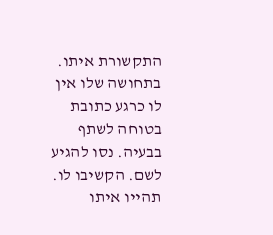התקשורת איתו. בתחושה שלו אין לו כרגע כתובת בטוחה לשתף בבעיה. נסו להגיע לשם. הקשיבו לו. תהייו איתו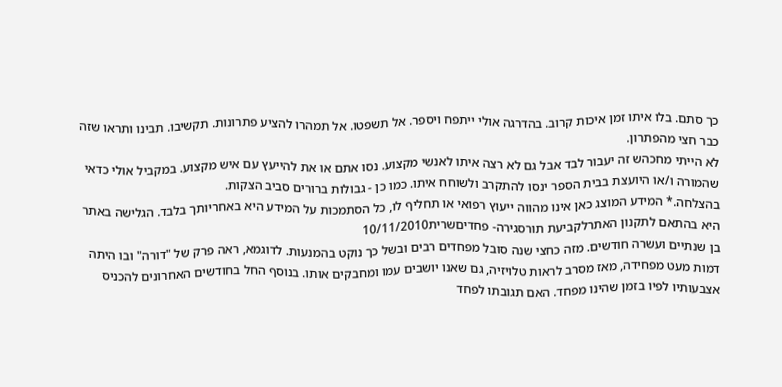כך סתם. בלו איתו זמן איכות קרוב. בהדרגה אולי ייתפח ויספר. אל תשפטו. אל תמהרו להציע פתרונות. תקשיבו. תבינו ותראו שזה כבר חצי מהפתרון.
לא הייתי מחכהש זה יעבור לבד אבל גם לא רצה איתו לאנשי מקצוע. נסו אתם או את להייעץ עם איש מקצוע. במקביל אולי כדאי שהמורה ו/או היועצת בבית הספר ינסו להתקרב ולשוחח איתו. כמו כן - גבולות ברורים סביב הצקות.
בהצלחה.* המידע המוצג כאן אינו מהווה ייעוץ רפואי או תחליף לו, כל הסתמכות על המידע היא באחריותך בלבד. הגלישה באתר היא בהתאם לתקנון האתרלקביעת תורסגירה- פחדיםשרית10/11/2010
בן שנתיים ועשרה חודשים. מזה כחצי שנה סובל מפחדים רבים ובשל כך נוקט בהמנעות. לדוגמא, ראה פרק של "דורה" ובו היתה דמות מעט מפחידה, מאז מסרב לראות טלויזיה, גם שאנו יושבים עמו ומחבקים אותו. בנוסף החל בחודשים האחרונים להכניס אצבעותיו לפיו בזמן שהינו מפחד. האם תגובתו לפחד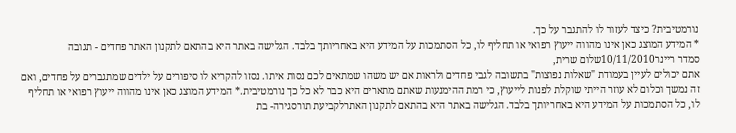נורמטיבית? כיצד לעזור לו להתגבר על כך.
* המידע המוצג כאן אינו מהווה ייעוץ רפואי או תחליף לו, כל הסתמכות על המידע היא באחריותך בלבד. הגלישה באתר היא בהתאם לתקנון האתר פחדים - תגובה
סמדר ריינר10/11/2010שלום שרית,
אתם יכולים לעיין בעמודת "שאלות נפוצות" בתשובה לגבי פחדים ולראות אם יש משהו שמתאים לכם נסות איתו. נסזו להקריא לו סיפורים על ילדים שמתגברים על פחדים, ואם זה נמשך וכלום לא עוזר הייתי שוקלת לפנות לייעוץ, כי רמת ההימנעות שאתם מתארים היא כבר לא כל כך נורמטיבית.* המידע המוצג כאן אינו מהווה ייעוץ רפואי או תחליף לו, כל הסתמכות על המידע היא באחריותך בלבד. הגלישה באתר היא בהתאם לתקנון האתרלקביעת תורסגירה- בת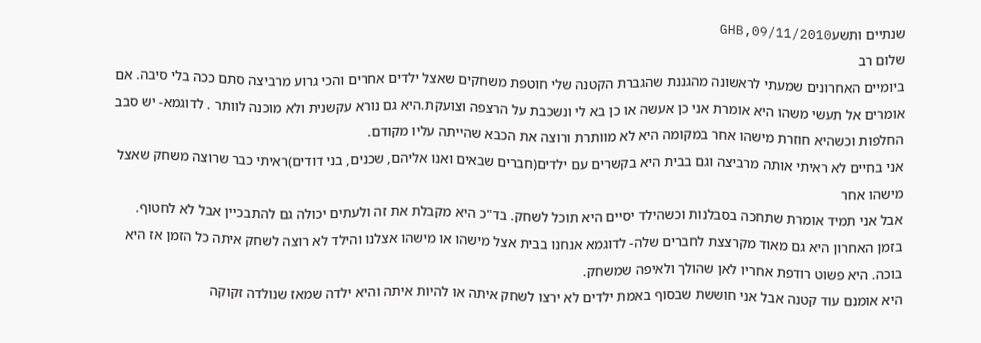שנתיים ותשעGHB,09/11/2010
שלום רב
ביומיים האחרונים שמעתי לראשונה מהגננת שהגברת הקטנה שלי חוטפת משחקים שאצל ילדים אחרים והכי גרוע מרביצה סתם ככה בלי סיבה. אם אומרים אל תעשי משהו היא אומרת אני כן אעשה או כן בא לי ונשכבת על הרצפה וצועקת.היא גם נורא עקשנית ולא מוכנה לוותר . לדוגמא- יש סבב החלפות וכשהיא חוזרת מישהו אחר במקומה היא לא מוותרת ורוצה את הכבא שהייתה עליו מקודם.
אני בחיים לא ראיתי אותה מרביצה וגם בבית היא בקשרים עם ילדים(חברים שבאים ואנו אליהם, שכנים, בני דודים)ראיתי כבר שרוצה משחק שאצל מישהו אחר
אבל אני תמיד אומרת שתחכה בסבלנות וכשהילד יסיים היא תוכל לשחק. בד"כ היא מקבלת את זה ולעתים יכולה גם להתבכיין אבל לא לחטוף.
בזמן האחרון היא גם מאוד מקרצצת לחברים שלה- לדוגמא אנחנו בבית אצל מישהו או מישהו אצלנו והילד לא רוצה לשחק איתה כל הזמן אז היא בוכה. היא פשוט רודפת אחריו לאן שהולך ולאיפה שמשחק.
היא אומנם עוד קטנה אבל אני חוששת שבסוף באמת ילדים לא ירצו לשחק איתה או להיות איתה והיא ילדה שמאז שנולדה זקוקה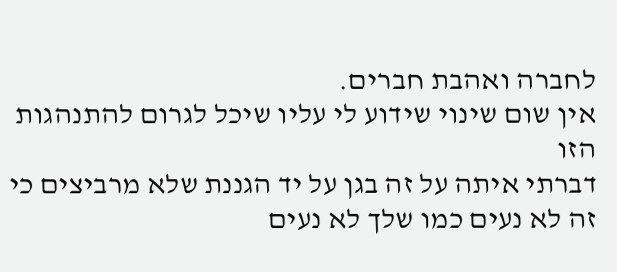לחברה ואהבת חברים.
אין שום שינוי שידוע לי עליו שיכל לגרום להתנהגות הזו
דברתי איתה על זה בגן על יד הגננת שלא מרביצים כי זה לא נעים כמו שלך לא נעים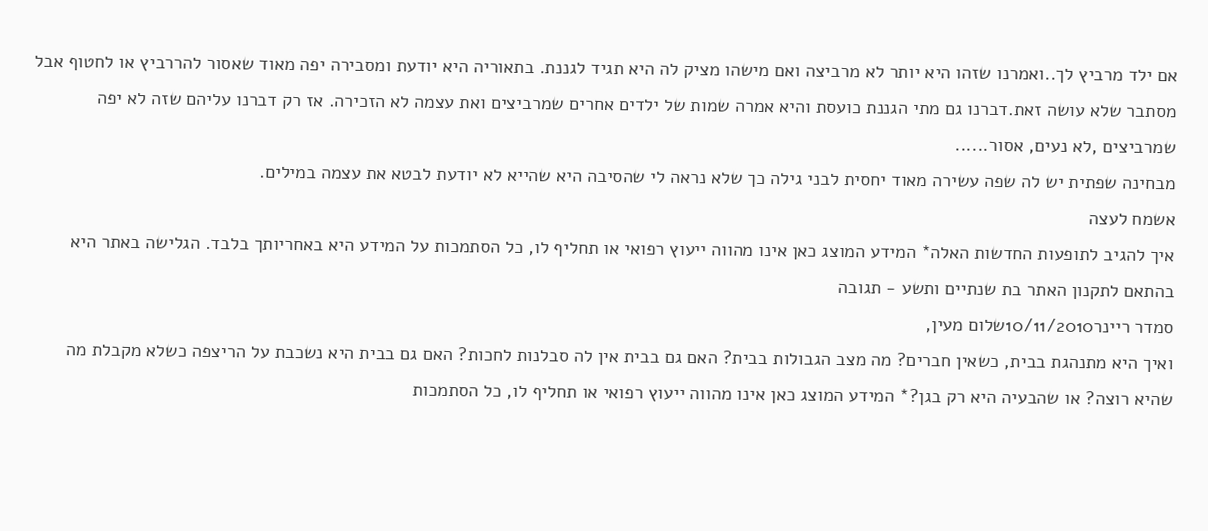אם ילד מרביץ לך..ואמרנו שזהו היא יותר לא מרביצה ואם מישהו מציק לה היא תגיד לגננת. בתאוריה היא יודעת ומסבירה יפה מאוד שאסור להררביץ או לחטוף אבל מסתבר שלא עושה זאת.דברנו גם מתי הגננת כועסת והיא אמרה שמות של ילדים אחרים שמרביצים ואת עצמה לא הזכירה. אז רק דברנו עליהם שזה לא יפה שמרביצים ,לא נעים, אסור......
מבחינה שפתית יש לה שפה עשירה מאוד יחסית לבני גילה כך שלא נראה לי שהסיבה היא שהייא לא יודעת לבטא את עצמה במילים.
אשמח לעצה
איך להגיב לתופעות החדשות האלה* המידע המוצג כאן אינו מהווה ייעוץ רפואי או תחליף לו, כל הסתמכות על המידע היא באחריותך בלבד. הגלישה באתר היא בהתאם לתקנון האתר בת שנתיים ותשע - תגובה
סמדר ריינר10/11/2010שלום מעין,
ואיך היא מתנהגת בבית, כשאין חברים? מה מצב הגבולות בבית? האם גם בבית אין לה סבלנות לחכות? האם גם בבית היא נשכבת על הריצפה כשלא מקבלת מה שהיא רוצה? או שהבעיה היא רק בגן?* המידע המוצג כאן אינו מהווה ייעוץ רפואי או תחליף לו, כל הסתמכות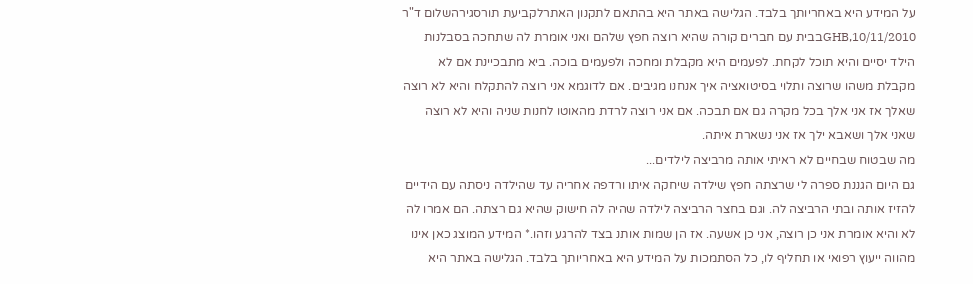על המידע היא באחריותך בלבד. הגלישה באתר היא בהתאם לתקנון האתרלקביעת תורסגירהשלום ד"ר
GHB,10/11/2010בבית עם חברים קורה שהיא רוצה חפץ שלהם ואני אומרת לה שתחכה בסבלנות הילד יסיים והיא תוכל לקחת. לפעמים היא מקבלת ומחכה ולפעמים בוכה. ביא מתבכיינת אם לא מקבלת משהו שרוצה ותלוי בסיטואציה איך אנחנו מגיבים. אם לדוגמא אני רוצה להתקלח והיא לא רוצה שאלך אז אני אלך בכל מקרה גם אם תבכה. אם אני רוצה לרדת מהאוטו לחנות שניה והיא לא רוצה שאני אלך ושאבא ילך אז אני נשארת איתה.
מה שבטוח שבחיים לא ראיתי אותה מרביצה לילדים...
גם היום הגננת ספרה לי שרצתה חפץ שילדה שיחקה איתו ורדפה אחריה עד שהילדה ניסתה עם הידיים להזיז אותה ובתי הרביצה לה. וגם בחצר הרביצה לילדה שהיה לה חישוק שהיא גם רצתה. הם אמרו לה לא והיא אומרת אני כן רוצה, אני כן אשעה. אז הן שמות אותנ בצד להרגע וזהו.* המידע המוצג כאן אינו מהווה ייעוץ רפואי או תחליף לו, כל הסתמכות על המידע היא באחריותך בלבד. הגלישה באתר היא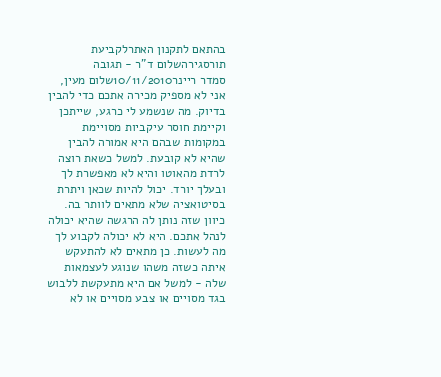בהתאם לתקנון האתרלקביעת תורסגירהשלום ד"ר - תגובה
סמדר ריינר10/11/2010שלום מעין,
אני לא מספיק מכירה אתכם כדי להבין בדיוק. מה שנשמע לי כרגע, שייתכן וקיימת חוסר עיקביות מסויימת במקומות שבהם היא אמורה להבין שהיא לא קובעת. למשל כשאת רוצה לרדת מהאוטו והיא לא מאפשרת לך ובעלך יורד. יכול להיות שכאן ויתרת בסיטואציה שלא מתאים לוותר בה. כיוון שזה נותן לה הרגשה שהיא יכולה לנהל אתכם. היא לא יכולה לקבוע לך מה לעשות. כן מתאים לא להתעקש איתה כשזה משהו שנוגע לעצמאות שלה - למשל אם היא מתעקשת ללבוש בגד מסויים או צבע מסויים או לא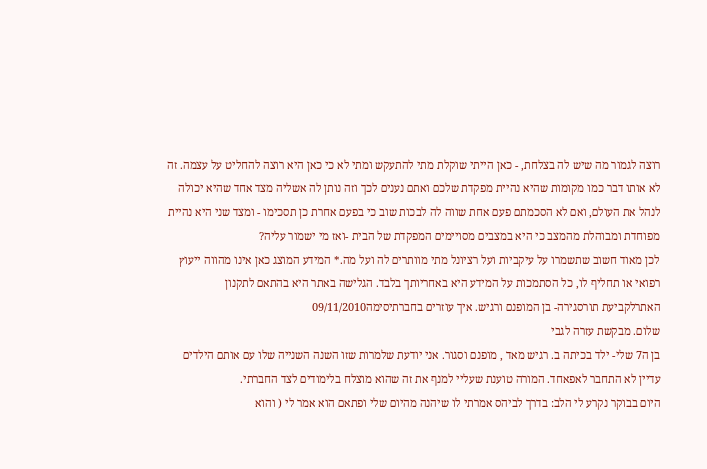רוצה לגמור מה שיש לה בצלחת, - כאן הייתי שוקלת מתי להתעקש ומתי לא כי כאן היא רוצה להחליט על עצמה. זה לא אותו דבר כמו מקומות שהיא נהיית מפקדת שלכם ואתם נענים לכך וזה נותן לה אשליה מצד אחד שהיא יכולה לנהל את העולם, ואם לא הסכמתם פעם אחת שווה לה לבכות שוב כי בפעם אחרת כן תסכימו - ומצד שני היא נהיית מפוחדת ומבוהלת מהמצב כי היא במצבים מסויימים המפקדת של הבית -ואז מי ישמור עליה?
לכן מאוד חשוב שתשמרו על עיקביות ועל רציונל מתי מוותרים לה ועל מה.* המידע המוצג כאן אינו מהווה ייעוץ רפואי או תחליף לו, כל הסתמכות על המידע היא באחריותך בלבד. הגלישה באתר היא בהתאם לתקנון האתרלקביעת תורסגירה- בן המופנם ורגיש. איך עוזרים בחברתיסימה09/11/2010
שלום. מבקשת עזרה לגבי
בן ה7 שלי- ילד בכיתה ב. רגיש מאד , מופנם וסגור. אני יודעת שלמרות שזו השנה השנייה שלו עם אותם הילדים עדיין לא התחבר לאפאחד. המורה טוענת שעליי למנף את זה שהוא מוצלח בלימודים לצד החברתי.
היום בבוקר נקרע לי הלב: בדרך לביהס אמרתי לו שיהנה מהיום שלי ופתאם הוא אמר לי ( והוא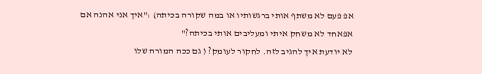אפ פעם לא משתף אותי ברגשותיו או במה שקורה בכיתה) :"איך אני אהנה אם אפאחד לא משחק איתי ומעליבים אותי בכיתה?"
לא יודעת איך להגיב לזה. לחקור לעומק? ( גם ככה המורה שלו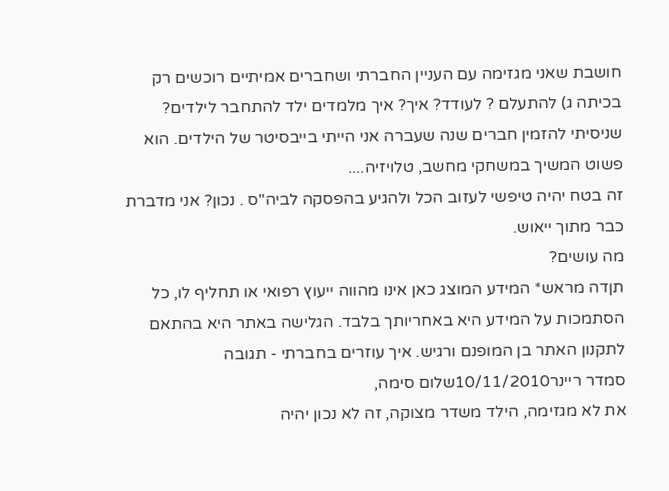חושבת שאני מגזימה עם העניין החברתי ושחברים אמיתיים רוכשים רק בכיתה ג) להתעלם ? לעודד? איך? איך מלמדים ילד להתחבר לילדים? שניסיתי להזמין חברים שנה שעברה אני הייתי בייבסיטר של הילדים. הוא פשוט המשיך במשחקי מחשב, טלויזיה....
זה בטח יהיה טיפשי לעזוב הכל ולהגיע בהפסקה לביה"ס . נכון? אני מדברת כבר מתוך ייאוש.
מה עושים?
תןדה מראש* המידע המוצג כאן אינו מהווה ייעוץ רפואי או תחליף לו, כל הסתמכות על המידע היא באחריותך בלבד. הגלישה באתר היא בהתאם לתקנון האתר בן המופנם ורגיש. איך עוזרים בחברתי - תגובה
סמדר ריינר10/11/2010שלום סימה,
את לא מגזימה, הילד משדר מצוקה, זה לא נכון יהיה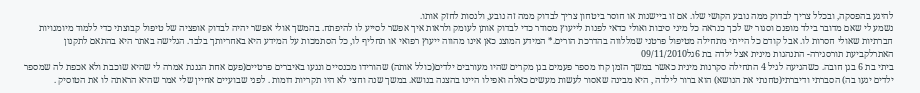להיגע בהפסקה, ובכלל צריך לבדוק ממה נובע הקושי שלו. אם זו ביישנות או חוסר ביטחון צריך לבדוק ממה זה נובע, ולנסות לחזק אותו.
נשמע לי שאם מדובר בילד מופנם וסגור יש לכך כנראה כל מיני סיבות ואולי כדאי לפנות לייעוץ מסודר כדי לבדוק אותן לעומק ולראות איך אפשר לסייע לו להיפתח. בהמשך אולי אפשר יהיה לבדוק אופציה של טיפול קבוצתי כדי ללמוד מיומנויות חברתיות שאולי חסרות לו. אבל קודם כל הייתי מתחילה מטיפול פרטני שמללווה בהדרכת הורים.* המידע המוצג כאן אינו מהווה ייעוץ רפואי או תחליף לו, כל הסתמכות על המידע היא באחריותך בלבד. הגלישה באתר היא בהתאם לתקנון האתרלקביעת תורסגירה- התנהגות מינית אצל ילדה בת 6גל09/11/2010
ביתי בת 6 בגן חובה. כשהגיעה לגיל 4 התחילה סקרנות מינית כאשר במשך הזמן קרו מספר פעמים בגן מקרים שהיו מעורבים ילדים(כולל אותה) שהורידו מכנסיים ונגעו באיברים פרטיים(פעם אחת הגננת אמרה לי שהיא שוכבת ולא אכפת לה שמספר ילדים יגעו בה) הסברתי ודיברתי(טחנתי את הנושא) הוא ברור לילדה , היא מבינה שאסור לעשות מעשים כאלה ואפילו היינו בהצגה בנושא. במשך שנה וחצי לא היו תקריות דומות . לפני שבועיים אחיין שלי אמר שהיא הראתה לו את הטוסיק .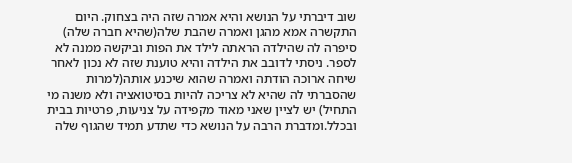שוב דיברתי על הנושא והיא אמרה שזה היה בצחוק. היום התקשרה אמא מהגן ואמרה שהבת שלה(שהיא חברה שלה) סיפרה לה שהילדה הראתה לילד את הפות וביקשה ממנה לא לספר. ניסתי לדובב את הילדה והיא טוענת שזה לא נכון לאחר שיחה ארוכה הודתה ואמרה שהוא שיכנע אותה(למרות שהסברתי לה שהיא לא צריכה להיות בסיטואציה ולא משנה מי התחיל) יש לציין שאני מאוד מקפידה על צניעות, פרטיות בבית ובכלל.ומדברת הרבה על הנושא כדי שתדע תמיד שהגוף שלה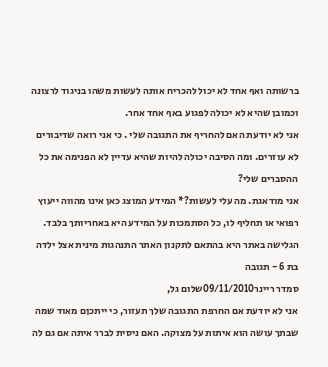ברשותה ואף אחד לא יכול להכריח אותה לעשות משהו בניגוד לרצונה וכמובן שהיא לא יכולה לפגוע באף אחד אחר.
אני לא יודעת האם להחריף את התגובה שלי . כי אני רואה שדיבורים לא עוזרים. ומה הסיבה יכולה להיות שהיא עדיין לא הפנימה את כל ההסברים שלי?
אני מודאגת. מה עלי לעשות?* המידע המוצג כאן אינו מהווה ייעוץ רפואי או תחליף לו, כל הסתמכות על המידע היא באחריותך בלבד. הגלישה באתר היא בהתאם לתקנון האתר התנהגות מינית אצל ילדה בת 6 - תגובה
סמדר ריינר09/11/2010שלום גל,
אני לא יודעת אם החרפת התגובה שלך תעזור, כי ייתכןם מאוד שמה שבתך עושה הוא איתות על מצוקה. האם ניסית לברר איתה אם גם לה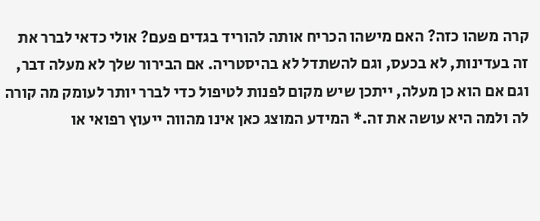קרה משהו כזה? האם מישהו הכריח אותה להוריד בגדים פעם? אולי כדאי לברר את זה בעדינות, לא בכעס, וגם להשתדל לא בהיסטריה. אם הבירור שלך לא מעלה דבר, וגם אם הוא כן מעלה, ייתכן שיש מקום לפנות לטיפול כדי לברר יותר לעומק מה קורה לה ולמה היא עושה את זה.* המידע המוצג כאן אינו מהווה ייעוץ רפואי או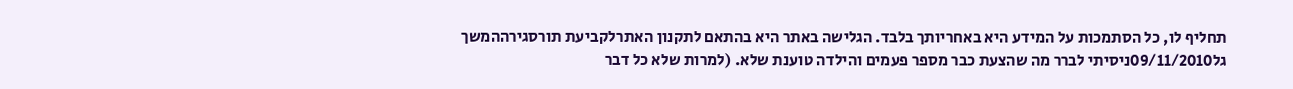תחליף לו, כל הסתמכות על המידע היא באחריותך בלבד. הגלישה באתר היא בהתאם לתקנון האתרלקביעת תורסגירההמשך
גל09/11/2010ניסיתי לברר מה שהצעת כבר מספר פעמים והילדה טוענת שלא. (למרות שלא כל דבר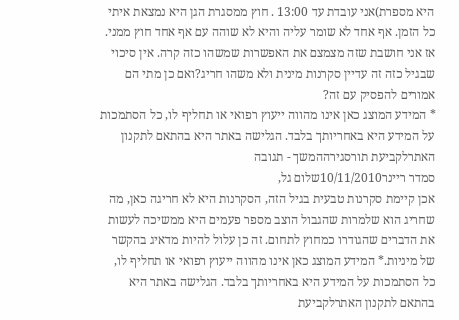היא מספרת)אני עובדת עד 13:00 . חוץ ממסגרת הגן היא נמצאת איתי כל הזמן. אף אחד לא שומר עליה והיא לא שוהה עם אף אחד חוץ ממני. אז אני חושבת שזה מצמצם את האפשרות שמשהו כזה קרה. אין סיכוי שבגיל כזה זה עדיין סקרנות מינית ולא משהו חריג?ואם כן מתי הם אמורים להפסיק עם זה?
* המידע המוצג כאן אינו מהווה ייעוץ רפואי או תחליף לו, כל הסתמכות על המידע היא באחריותך בלבד. הגלישה באתר היא בהתאם לתקנון האתרלקביעת תורסגירההמשך - תגובה
סמדר ריינר10/11/2010שלום גל,
אכן קיימת סקרנות טבעית בגיל הזה, הסקרנות היא לא חריגה כאן, מה שחריג הוא שלמרות שהגבול הוצב מספר פעמים היא ממשיכה לעשות את הדברים שהגודרו כמחוץ לתחום. זה כן עלול להיות מדאיג בהקשר של מיניות.* המידע המוצג כאן אינו מהווה ייעוץ רפואי או תחליף לו, כל הסתמכות על המידע היא באחריותך בלבד. הגלישה באתר היא בהתאם לתקנון האתרלקביעת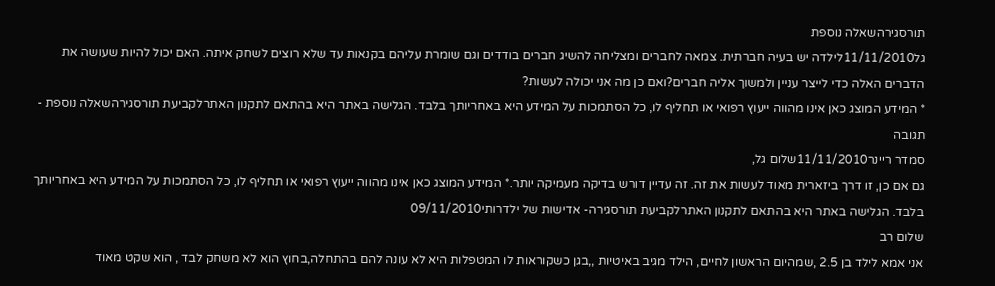תורסגירהשאלה נוספת
גל11/11/2010לילדה יש בעיה חברתית. צמאה לחברים ומצליחה להשיג חברים בודדים וגם שומרת עליהם בקנאות עד שלא רוצים לשחק איתה. האם יכול להיות שעושה את הדברים האלה כדי לייצר עניין ולמשוך אליה חברים?ואם כן מה אני יכולה לעשות?
* המידע המוצג כאן אינו מהווה ייעוץ רפואי או תחליף לו, כל הסתמכות על המידע היא באחריותך בלבד. הגלישה באתר היא בהתאם לתקנון האתרלקביעת תורסגירהשאלה נוספת - תגובה
סמדר ריינר11/11/2010שלום גל,
גם אם כן, זו דרך ביזארית מאוד לעשות את זה. זה עדיין דורש בדיקה מעמיקה יותר.* המידע המוצג כאן אינו מהווה ייעוץ רפואי או תחליף לו, כל הסתמכות על המידע היא באחריותך בלבד. הגלישה באתר היא בהתאם לתקנון האתרלקביעת תורסגירה- אדישות של ילדרותי09/11/2010
שלום רב
אני אמא לילד בן 2.5 ,שמהיום הראשון לחיים, הילד מגיב באיטיות ,,בגן כשקוראות לו המטפלות היא לא עונה להם בהתחלה,בחוץ הוא לא משחק לבד , הוא שקט מאוד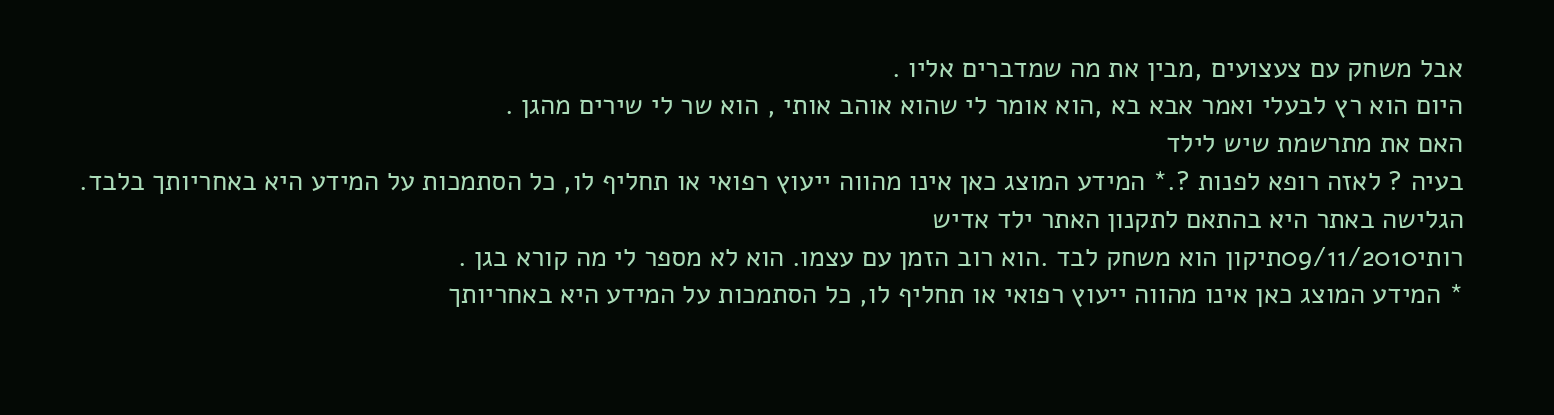אבל משחק עם צעצועים ,מבין את מה שמדברים אליו .
היום הוא רץ לבעלי ואמר אבא בא ,הוא אומר לי שהוא אוהב אותי , הוא שר לי שירים מהגן .
האם את מתרשמת שיש לילד
בעיה ? לאזה רופא לפנות ?.* המידע המוצג כאן אינו מהווה ייעוץ רפואי או תחליף לו, כל הסתמכות על המידע היא באחריותך בלבד. הגלישה באתר היא בהתאם לתקנון האתר ילד אדיש
רותי09/11/2010תיקון הוא משחק לבד .הוא רוב הזמן עם עצמו. הוא לא מספר לי מה קורא בגן .
* המידע המוצג כאן אינו מהווה ייעוץ רפואי או תחליף לו, כל הסתמכות על המידע היא באחריותך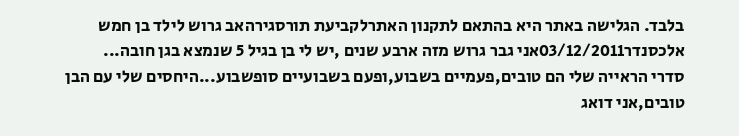בלבד. הגלישה באתר היא בהתאם לתקנון האתרלקביעת תורסגירהאב גרוש לילד בן חמש
אלכסנדר03/12/2011אני גבר גרוש מזה ארבע שנים ,יש לי בן בגיל 5 שנמצא בגן חובה...
סדרי הראייה שלי הם טובים,פעמיים בשבוע,ופעם בשבועיים סופשבוע...היחסים שלי עם הבן טובים,אני דואג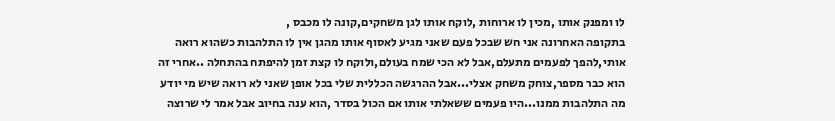לו ומפנק אותו ,מכין לו ארוחות ,לוקח אותו לגן משחקים,קונה לו מכבס ,
בתקופה האחרונה אני חש שבכל פעם שאני מגיע לאסוף אותו מהגן אין לו התלהבות כשהוא רואה אותי,להפך לפעמים מתעלם,אבל לא הכי שמח בעולם,ולוקח לו קצת זמן להיפתח בהתחלה ..אחרי זה הוא כבר מספר,צוחק משחק אצלי...אבל ההרגשה הכללית שלי בכל אופן שאני לא רואה שיש מי יודע מה התלהבות ממנו...היו פעמים ששאלתי אותו אם הכול בסדר ,הוא ענה בחיוב אבל אמר לי שרוצה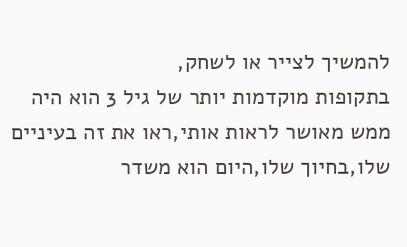להמשיך לצייר או לשחק,
בתקופות מוקדמות יותר של גיל 3 הוא היה ממש מאושר לראות אותי,ראו את זה בעיניים שלו,בחיוך שלו,היום הוא משדר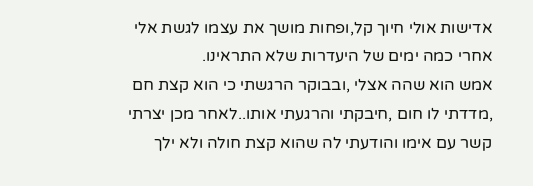אדישות אולי חיוך קל,ופחות מושך את עצמו לגשת אלי אחרי כמה ימים של היעדרות שלא התראינו.
אמש הוא שהה אצלי ,ובבוקר הרגשתי כי הוא קצת חם ,מדדתי לו חום ,חיבקתי והרגעתי אותו..לאחר מכן יצרתי קשר עם אימו והודעתי לה שהוא קצת חולה ולא ילך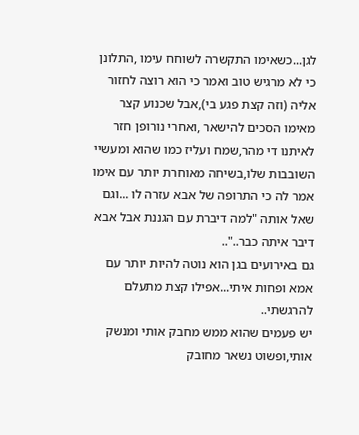לגן...כשאימו התקשרה לשוחח עימו ,התלונן כי לא מרגיש טוב ואמר כי הוא רוצה לחזור אליה (וזה קצת פגע בי),אבל שכנוע קצר מאימו הסכים להישאר ,ואחרי נורופן חזר לאיתנו די מהר,שמח ועליז כמו שהוא ומעשיי השובבות שלו,בשיחה מאוחרת יותר עם אימו אמר לה כי התרופה של אבא עזרה לו ...וגם שאל אותה "למה דיברת עם הגננת אבל אבא דיבר איתה כבר.."..
גם באירועים בגן הוא נוטה להיות יותר עם אמא ופחות איתי...אפילו קצת מתעלם להרגשתי..
יש פעמים שהוא ממש מחבק אותי ומנשק אותי,ופשוט נשאר מחובק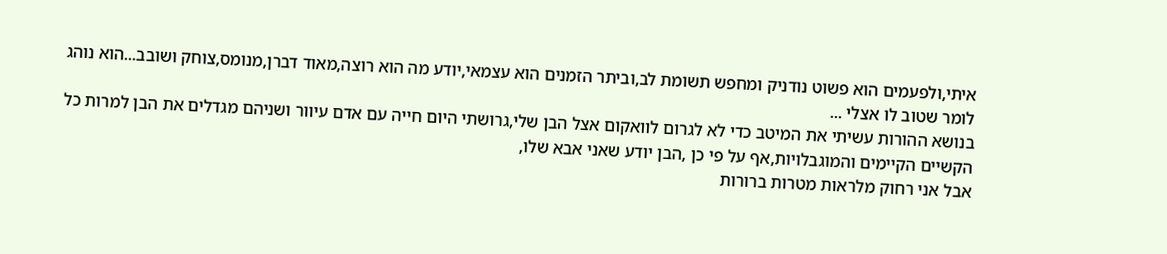איתי,ולפעמים הוא פשוט נודניק ומחפש תשומת לב,וביתר הזמנים הוא עצמאי,יודע מה הוא רוצה,מאוד דברן,מנומס,צוחק ושובב...הוא נוהג לומר שטוב לו אצלי ...
בנושא ההורות עשיתי את המיטב כדי לא לגרום לוואקום אצל הבן שלי,גרושתי היום חייה עם אדם עיוור ושניהם מגדלים את הבן למרות כל הקשיים הקיימים והמוגבלויות,אף על פי כן ,הבן יודע שאני אבא שלו,
אבל אני רחוק מלראות מטרות ברורות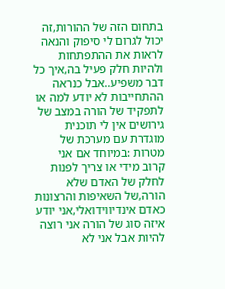בתחום הזה של ההורות,זה יכול לגרום לי סיפוק והנאה לראות את ההתפתחות ולהיות חלק פעיל בה,איך כל דבר משפיע..אבל כנראה ההתחייבות לא יודע למה או לתפקיד של הורה במצב של גירושים אין לי תוכנית מוגדרת עם מערכת של מטרות :במיוחד אם אני קרוב מידי או צריך לפנות לחלק של האדם שלא הורה,של השאיפות והרצונות כאדם אינדיווידואלי,אני יודע איזה סוג של הורה אני רוצה להיות אבל אני לא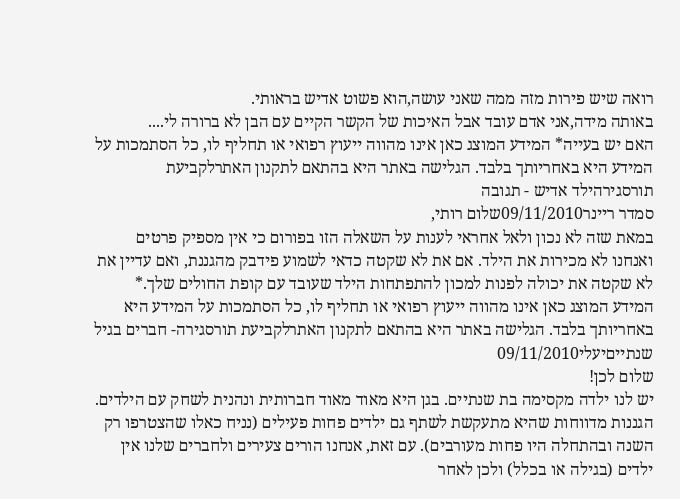רואה שיש פירות מזה ממה שאני עושה,הוא פשוט אדיש בראותי.
באותה מידה,אני אדם עובד אבל האיכות של הקשר הקיים עם הבן לא ברורה לי....
האם יש בעייה* המידע המוצג כאן אינו מהווה ייעוץ רפואי או תחליף לו, כל הסתמכות על המידע היא באחריותך בלבד. הגלישה באתר היא בהתאם לתקנון האתרלקביעת תורסגירהילד אדיש - תגובה
סמדר ריינר09/11/2010שלום רותי,
במאת שזה לא נכון ולאל אחראי לענות על השאלה הזו בפורום כי אין מספיק פרטים ואנחנו לא מכירות את הילד. אם את לא שקטה כדאי לשמוע פידבק מהגננת, ואם עדיין את לא שקטה את יכולה לפנות למכון להתפתחות הילד שעובד עם קופת החולים שלך.* המידע המוצג כאן אינו מהווה ייעוץ רפואי או תחליף לו, כל הסתמכות על המידע היא באחריותך בלבד. הגלישה באתר היא בהתאם לתקנון האתרלקביעת תורסגירה- חברים בגיל שנתייםיעלי09/11/2010
שלום לכן!
יש לנו ילדה מקסימה בת שנתיים. בגן היא מאוד מאוד חברותית ונהנית לשחק עם הילדים. הגננות מדווחות שהיא מתעקשת לשתף גם ילדים פחות פעילים (נניח כאלו שהצטרפו רק השנה ובהתחלה היו פחות מעורבים). עם זאת, אנחנו הורים צעירים ולחברים שלנו אין ילדים (בגילה או בכלל) ולכן לאחר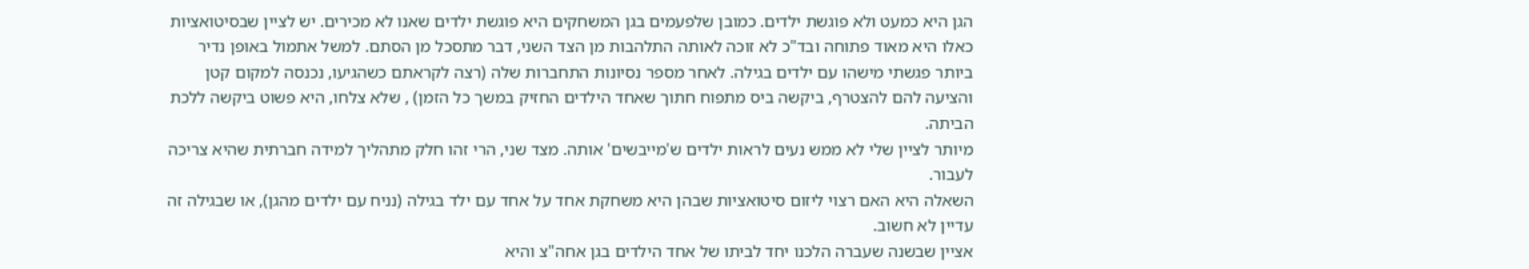הגן היא כמעט ולא פוגשת ילדים. כמובן שלפעמים בגן המשחקים היא פוגשת ילדים שאנו לא מכירים. יש לציין שבסיטואציות כאלו היא מאוד פתוחה ובד"כ לא זוכה לאותה התלהבות מן הצד השני, דבר מתסכל מן הסתם. למשל אתמול באופן נדיר ביותר פגשתי מישהו עם ילדים בגילה. לאחר מספר נסיונות התחברות שלה (רצה לקראתם כשהגיעו, נכנסה למקום קטן והציעה להם להצטרף, ביקשה ביס מתפוח חתוך שאחד הילדים החזיק במשך כל הזמן) , שלא צלחו, היא פשוט ביקשה ללכת הביתה.
מיותר לציין שלי לא ממש נעים לראות ילדים ש'מייבשים' אותה. מצד שני, הרי זהו חלק מתהליך למידה חברתית שהיא צריכה לעבור.
השאלה היא האם רצוי ליזום סיטואציות שבהן היא משחקת אחד על אחד עם ילד בגילה (נניח עם ילדים מהגן), או שבגילה זה עדיין לא חשוב.
אציין שבשנה שעברה הלכנו יחד לביתו של אחד הילדים בגן אחה"צ והיא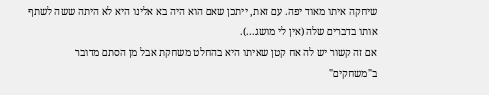שיחקה איתו מאוד יפה. עם זאת, ייתכן שאם הוא היה בא אלינו היא לא היתה ששה לשתף אותו בדברים שלה (אין לי מושג...).
אם זה קשור יש לה אח קטן שאיתו היא בהחלט משחקת אבל מן הסתם מדובר ב"משחקים"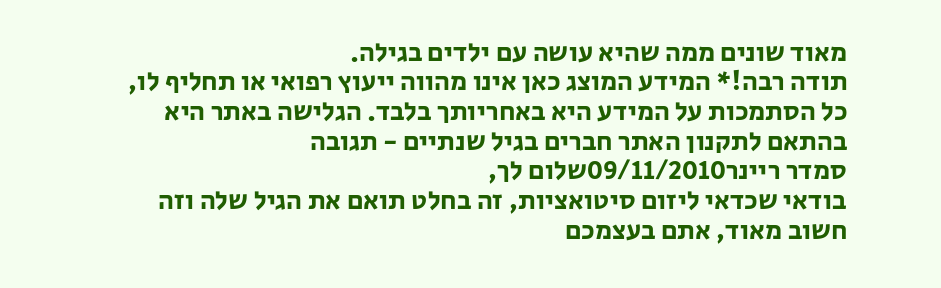מאוד שונים ממה שהיא עושה עם ילדים בגילה.
תודה רבה!* המידע המוצג כאן אינו מהווה ייעוץ רפואי או תחליף לו, כל הסתמכות על המידע היא באחריותך בלבד. הגלישה באתר היא בהתאם לתקנון האתר חברים בגיל שנתיים - תגובה
סמדר ריינר09/11/2010שלום לך,
בודאי שכדאי ליזום סיטואציות, זה בחלט תואם את הגיל שלה וזה חשוב מאוד, אתם בעצמכם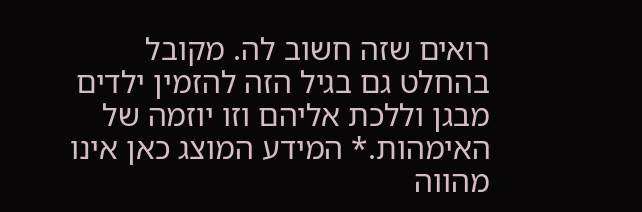רואים שזה חשוב לה. מקובל בהחלט גם בגיל הזה להזמין ילדים מבגן וללכת אליהם וזו יוזמה של האימהות.* המידע המוצג כאן אינו מהווה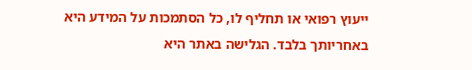ייעוץ רפואי או תחליף לו, כל הסתמכות על המידע היא באחריותך בלבד. הגלישה באתר היא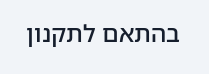בהתאם לתקנון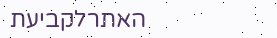האתרלקביעת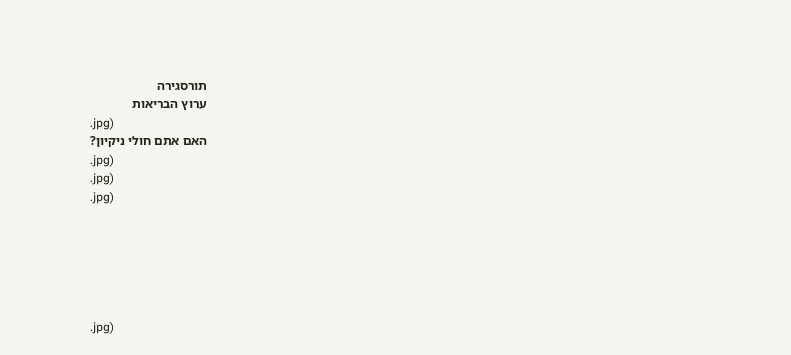תורסגירה
ערוץ הבריאות
.jpg)
האם אתם חולי ניקיון?
.jpg)
.jpg)
.jpg)






.jpg)